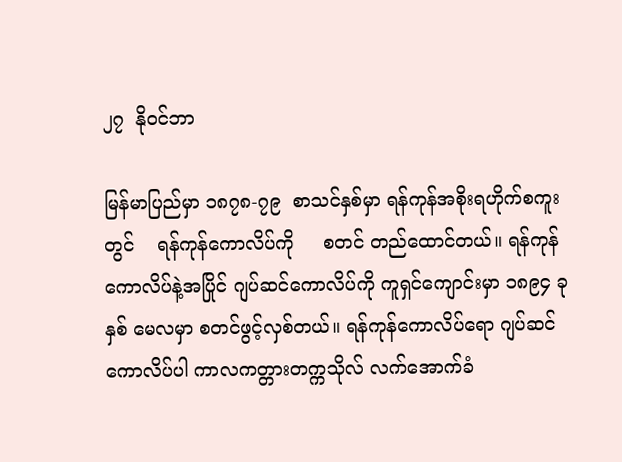၂၇  နိုဝင်ဘာ

မြန်မာပြည်မှာ ၁၈၇၈-၇၉  စာသင်နှစ်မှာ ရန်ကုန်အစိုးရဟိုက်စကူးတွင်    ရန်ကုန်ကောလိပ်ကို     စတင် တည်ထောင်တယ်။ ရန်ကုန်ကောလိပ်နဲ့အပြိုင် ဂျပ်ဆင်ကောလိပ်ကို ကူရှင်ကျောင်းမှာ ၁၈၉၄ ခုနှစ် မေလမှာ စတင်ဖွင့်လှစ်တယ်။ ရန်ကုန်ကောလိပ်ရော ဂျပ်ဆင်ကောလိပ်ပါ ကာလကတ္တားတက္ကသိုလ် လက်အောက်ခံ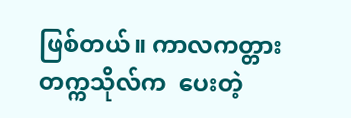ဖြစ်တယ်။ ကာလကတ္တားတက္ကသိုလ်က  ပေးတဲ့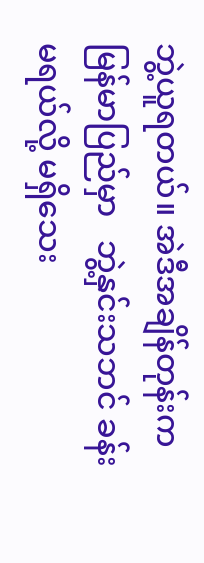ဘွဲ့ယူရတယ်။ အဲဒီအချိန်တုန်းက  မြန်မာပြည်မှာ   ဘွဲ့နှင်းသဘင် ခန်းမရယ်လို့ မရှိသေး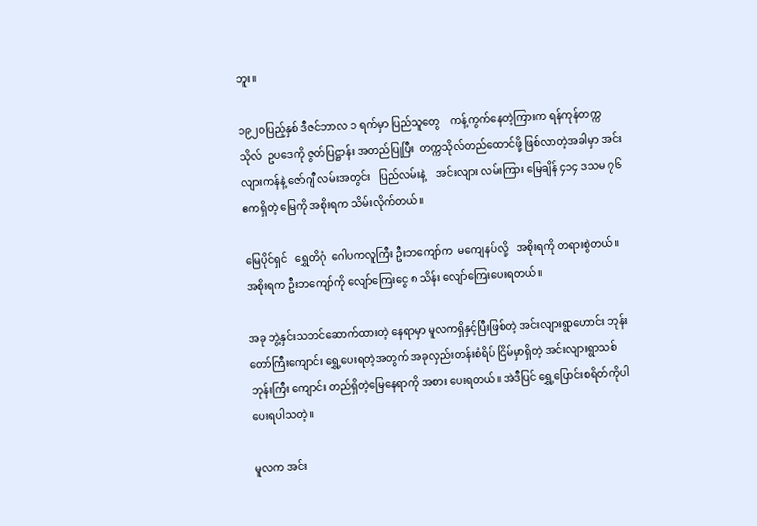ဘူး။

၁၉၂၀ပြည့်နှစ် ဒီဇင်ဘာလ ၁ ရက်မှာ ပြည်သူတွေ    ကန့်ကွက်နေတဲ့ကြားက ရန်ကုန်တက္ကသိုလ်  ဥပဒေကို ဇွတ်ပြဋ္ဌာန်း အတည်ပြုပြီး  တက္ကသိုလ်တည်ထောင်ဖို့ ဖြစ်လာတဲ့အခါမှာ အင်းလျားကန်နဲ့ ဇော်ဂျီ လမ်းအတွင်း   ပြည်လမ်းနဲ့    အင်းလျား လမ်းကြား မြေချိန် ၄၁၄ ဒသမ ၇၆ ဧကရှိတဲ့ မြေကို အစိုးရက သိမ်းလိုက်တယ်။

မြေပိုင်ရှင်   ရွှေတိဂုံ  ဂေါပကလူကြီး ဦးဘကျော်က  မကျေနပ်လို့   အစိုးရကို တရားစွဲတယ်။ အစိုးရက ဦးဘကျော်ကို လျော်ကြေးငွေ ၈ သိန်း လျော်ကြေးပေးရတယ်။

အခု ဘွဲ့နှင်းသဘင်ဆောက်ထားတဲ့ နေရာမှာ မူလကရှိနှင့်ပြီးဖြစ်တဲ့ အင်းလျားရွာဟောင်း ဘုန်းတော်ကြီးကျောင်း ရွှေ့ပေးရတဲ့အတွက် အခုလှည်းတန်းစံရိပ် ငြိမ်မှာရှိတဲ့ အင်းလျားရွာသစ်ဘုန်းကြီး ကျောင်း တည်ရှိတဲ့မြေနေရာကို အစား ပေးရတယ်။ အဲဒီပြင် ရွှေ့ပြောင်းစရိတ်ကိုပါ ပေးရပါသတဲ့။

မူလက အင်း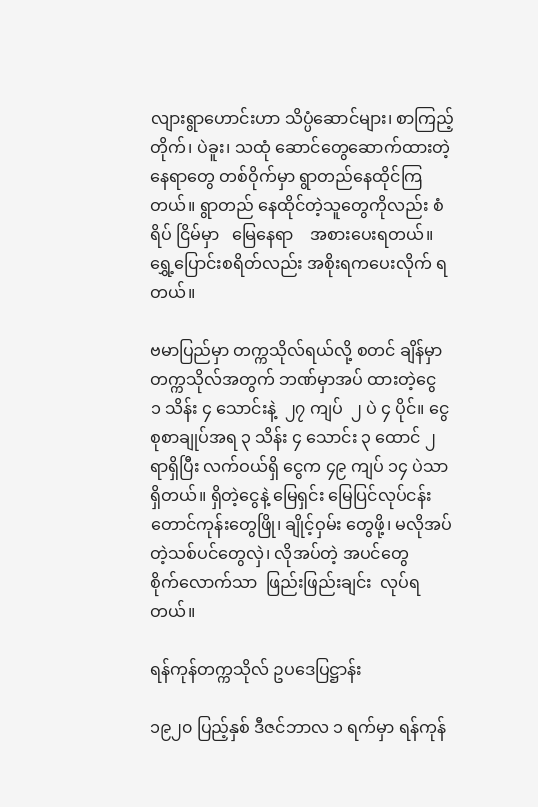လျားရွာဟောင်းဟာ သိပ္ပံဆောင်များ၊ စာကြည့်တိုက်၊ ပဲခူး၊ သထုံ ဆောင်တွေဆောက်ထားတဲ့    နေရာတွေ တစ်ဝိုက်မှာ ရွာတည်နေထိုင်ကြတယ်။ ရွာတည် နေထိုင်တဲ့သူတွေကိုလည်း စံရိပ် ငြိမ်မှာ   မြေနေရာ    အစားပေးရတယ်။ ရွှေ့ပြောင်းစရိတ်လည်း အစိုးရကပေးလိုက် ရတယ်။

ဗမာပြည်မှာ တက္ကသိုလ်ရယ်လို့ စတင် ချိန်မှာ တက္ကသိုလ်အတွက် ဘဏ်မှာအပ် ထားတဲ့ငွေ   ၁ သိန်း ၄ သောင်းနဲ့  ၂၇ ကျပ်  ၂ ပဲ ၄ ပိုင်။ ငွေစုစာချုပ်အရ ၃ သိန်း ၄ သောင်း ၃ ထောင် ၂ ရာရှိပြီး လက်ဝယ်ရှိ ငွေက ၄၉ ကျပ် ၁၄ ပဲသာရှိတယ်။ ရှိတဲ့ငွေနဲ့ မြေရှင်း မြေပြင်လုပ်ငန်း တောင်ကုန်းတွေဖြို၊ ချိုင့်ဝှမ်း တွေဖို့၊ မလိုအပ်တဲ့သစ်ပင်တွေလှဲ၊ လိုအပ်တဲ့ အပင်တွေ        စိုက်လောက်သာ  ဖြည်းဖြည်းချင်း  လုပ်ရတယ်။

ရန်ကုန်တက္ကသိုလ် ဥပဒေပြဋ္ဌာန်း

၁၉၂၀ ပြည့်နှစ် ဒီဇင်ဘာလ ၁ ရက်မှာ ရန်ကုန်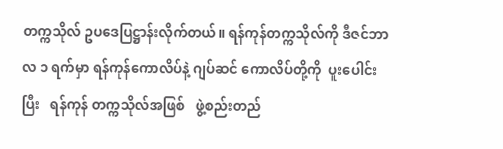တက္ကသိုလ် ဥပဒေပြဋ္ဌာန်းလိုက်တယ်။ ရန်ကုန်တက္ကသိုလ်ကို ဒီဇင်ဘာလ ၁ ရက်မှာ ရန်ကုန်ကောလိပ်နဲ့ ဂျပ်ဆင် ကောလိပ်တို့ကို  ပူးပေါင်းပြီး   ရန်ကုန် တက္ကသိုလ်အဖြစ်   ဖွဲ့စည်းတည်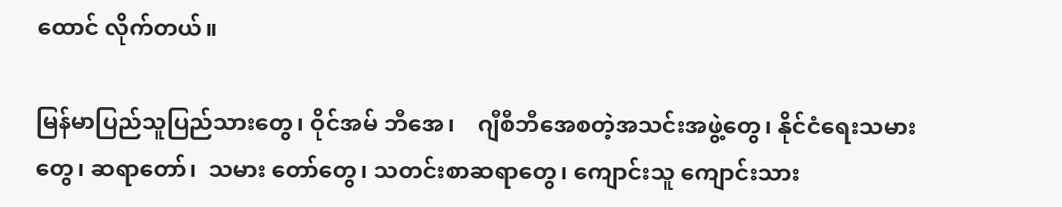ထောင် လိုက်တယ်။

မြန်မာပြည်သူပြည်သားတွေ၊ ဝိုင်အမ် ဘီအေ၊    ဂျီစီဘီအေစတဲ့အသင်းအဖွဲ့တွေ၊ နိုင်ငံရေးသမားတွေ၊ ဆရာတော်၊  သမား တော်တွေ၊ သတင်းစာဆရာတွေ၊ ကျောင်းသူ ကျောင်းသား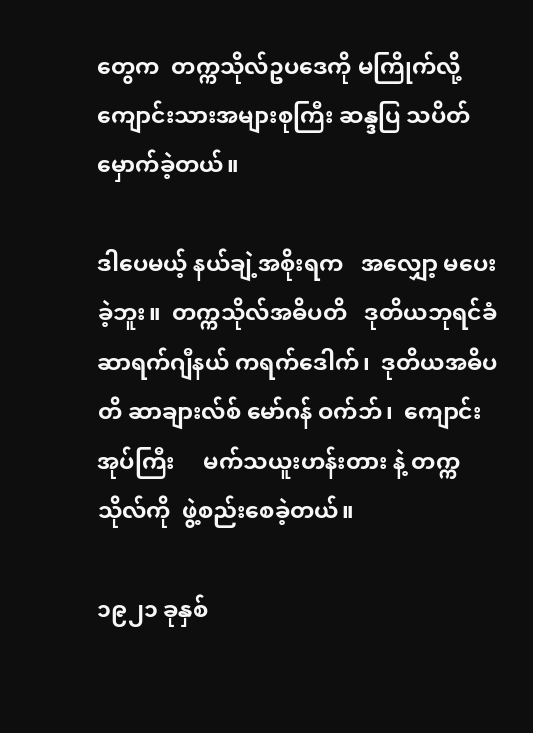တွေက  တက္ကသိုလ်ဥပဒေကို မကြိုက်လို့ ကျောင်းသားအများစုကြီး ဆန္ဒပြ သပိတ်မှောက်ခဲ့တယ်။

ဒါပေမယ့် နယ်ချဲ့အစိုးရက   အလျှော့ မပေးခဲ့ဘူး။  တက္ကသိုလ်အဓိပတိ   ဒုတိယဘုရင်ခံ     ဆာရက်ဂျီနယ် ကရက်ဒေါက်၊  ဒုတိယအဓိပတိ ဆာချားလ်စ် မော်ဂန် ဝက်ဘ်၊  ကျောင်းအုပ်ကြီး     မက်သယူးဟန်းတား နဲ့ တက္ကသိုလ်ကို  ဖွဲ့စည်းစေခဲ့တယ်။

၁၉၂၁ ခုနှစ်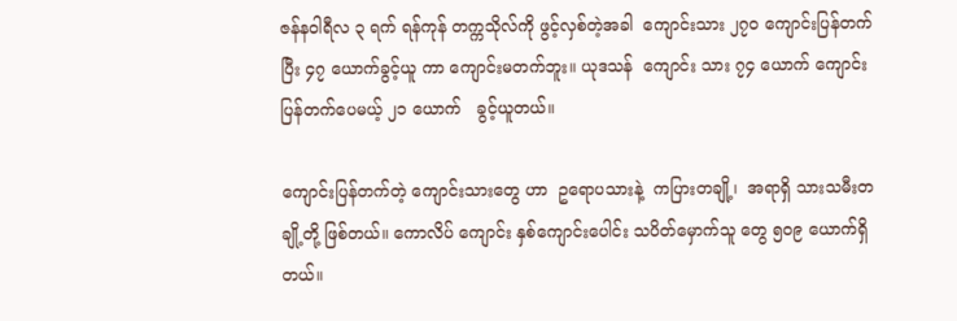ဇန်နဝါရီလ ၃ ရက် ရန်ကုန် တက္ကသိုလ်ကို ဖွင့်လှစ်တဲ့အခါ  ကျောင်းသား ၂၇၀ ကျောင်းပြန်တက်ပြီး ၄၇ ယောက်ခွင့်ယူ ကာ ကျောင်းမတက်ဘူး။ ယုဒသန်  ကျောင်း သား ၇၄ ယောက် ကျောင်းပြန်တက်ပေမယ့် ၂၁ ယောက်   ခွင့်ယူတယ်။

ကျောင်းပြန်တက်တဲ့ ကျောင်းသားတွေ ဟာ  ဥရောပသားနဲ့  ကပြားတချို့၊  အရာရှိ သားသမီးတချို့တို့ ဖြစ်တယ်။ ကောလိပ် ကျောင်း နှစ်ကျောင်းပေါင်း သပိတ်မှောက်သူ တွေ ၅၀၉ ယောက်ရှိတယ်။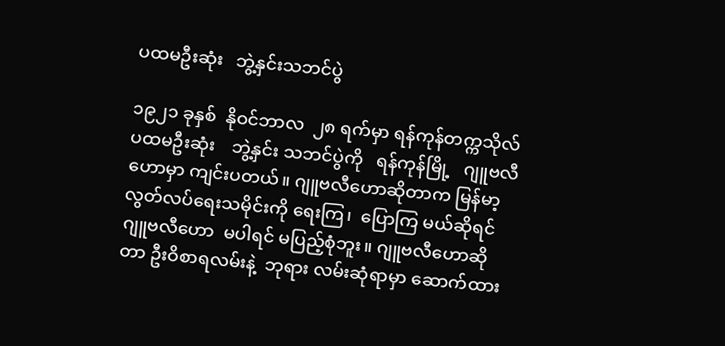ပထမဦးဆုံး   ဘွဲ့နှင်းသဘင်ပွဲ

၁၉၂၁ ခုနှစ်  နိုဝင်ဘာလ  ၂၈ ရက်မှာ ရန်ကုန်တက္ကသိုလ်   ပထမဦးဆုံး    ဘွဲ့နှင်း သဘင်ပွဲကို   ရန်ကုန်မြို့   ဂျူဗလီဟောမှာ ကျင်းပတယ်။ ဂျူဗလီဟောဆိုတာက မြန်မာ့ လွတ်လပ်ရေးသမိုင်းကို ရေးကြ၊  ပြောကြ မယ်ဆိုရင် ဂျူဗလီဟော  မပါရင် မပြည့်စုံဘူး။ ဂျူဗလီဟောဆိုတာ ဦးဝိစာရလမ်းနဲ့  ဘုရား လမ်းဆုံရာမှာ ဆောက်ထား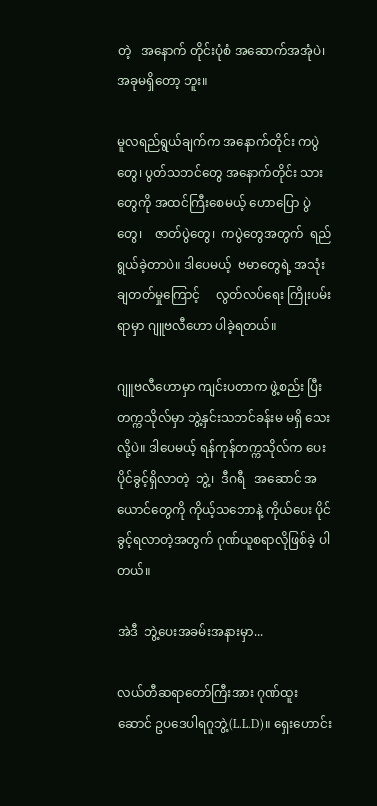တဲ့   အနောက် တိုင်းပုံစံ အဆောက်အအုံပဲ၊ အခုမရှိတော့ ဘူး။

မူလရည်ရွယ်ချက်က အနောက်တိုင်း ကပွဲတွေ၊ ပွတ်သဘင်တွေ အနောက်တိုင်း သားတွေကို အထင်ကြီးစေမယ့် ဟောပြော ပွဲတွေ၊    ဇာတ်ပွဲတွေ၊  ကပွဲတွေအတွက်  ရည်ရွယ်ခဲ့တာပဲ။ ဒါပေမယ့်  ဗမာတွေရဲ့ အသုံးချတတ်မှုကြောင့်     လွတ်လပ်ရေး ကြိုးပမ်းရာမှာ ဂျူဗလီဟော ပါခဲ့ရတယ်။

ဂျူဗလီဟောမှာ ကျင်းပတာက ဖွဲ့စည်း ပြီး တက္ကသိုလ်မှာ ဘွဲ့နှင်းသဘင်ခန်းမ မရှိ သေးလို့ပဲ။ ဒါပေမယ့် ရန်ကုန်တက္ကသိုလ်က ပေးပိုင်ခွင့်ရှိလာတဲ့  ဘွဲ့၊  ဒီဂရီ   အဆောင် အယောင်တွေကို ကိုယ့်သဘောနဲ့ ကိုယ်ပေး ပိုင်ခွင့်ရလာတဲ့အတွက် ဂုဏ်ယူစရာလိုဖြစ်ခဲ့ ပါတယ်။

အဲဒီ  ဘွဲ့ပေးအခမ်းအနားမှာ...

လယ်တီဆရာတော်ကြီးအား ဂုဏ်ထူး ဆောင် ဥပဒေပါရဂူဘွဲ့(L.L.D)။ ရှေးဟောင်း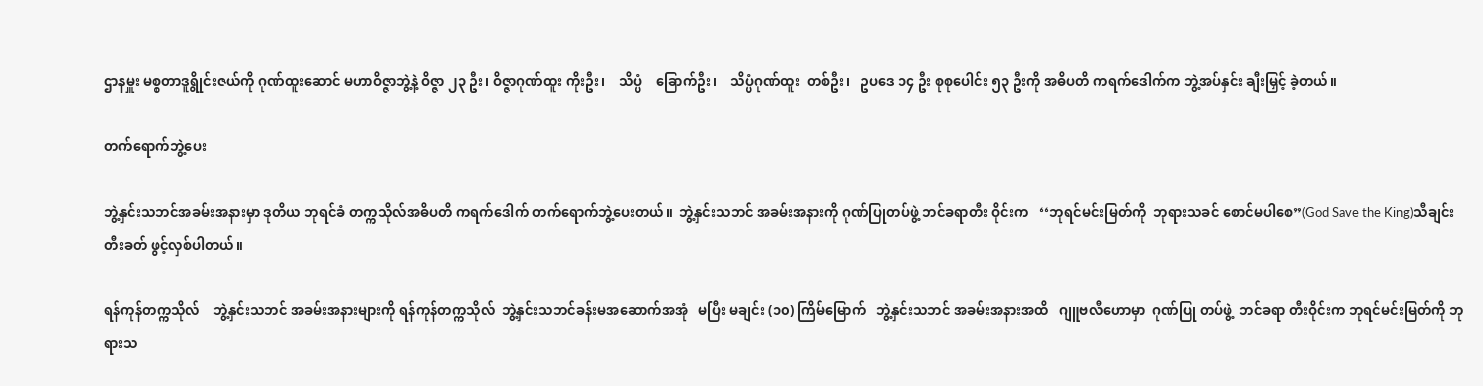ဌာနမှူး မစ္စတာဒူရွိုင်းဇယ်ကို ဂုဏ်ထူးဆောင် မဟာဝိဇ္ဇာဘွဲ့နဲ့ ဝိဇ္ဇာ ၂၃ ဦး၊ ဝိဇ္ဇာဂုဏ်ထူး ကိုးဦး၊    သိပ္ပံ    ခြောက်ဦး၊    သိပ္ပံဂုဏ်ထူး  တစ်ဦး၊   ဥပဒေ ၁၄ ဦး စုစုပေါင်း ၅၃ ဦးကို အဓိပတိ ကရက်ဒေါက်က ဘွဲ့အပ်နှင်း ချီးမြှင့် ခဲ့တယ်။

တက်ရောက်ဘွဲ့ပေး

ဘွဲ့နှင်းသဘင်အခမ်းအနားမှာ ဒုတိယ ဘုရင်ခံ တက္ကသိုလ်အဓိပတိ ကရက်ဒေါက် တက်ရောက်ဘွဲ့ပေးတယ်။  ဘွဲ့နှင်းသဘင် အခမ်းအနားကို ဂုဏ်ပြုတပ်ဖွဲ့ ဘင်ခရာတီး ဝိုင်းက   ‘‘ဘုရင်မင်းမြတ်ကို  ဘုရားသခင် စောင်မပါစေ”(God Save the King)သီချင်း တီးခတ် ဖွင့်လှစ်ပါတယ်။

ရန်ကုန်တက္ကသိုလ်    ဘွဲ့နှင်းသဘင် အခမ်းအနားများကို ရန်ကုန်တက္ကသိုလ်  ဘွဲ့နှင်းသဘင်ခန်းမအဆောက်အအုံ   မပြီး မချင်း (၁၀) ကြိမ်မြောက်   ဘွဲ့နှင်းသဘင် အခမ်းအနားအထိ   ဂျူဗလီဟောမှာ  ဂုဏ်ပြု တပ်ဖွဲ့  ဘင်ခရာ တီးဝိုင်းက ဘုရင်မင်းမြတ်ကို ဘုရားသ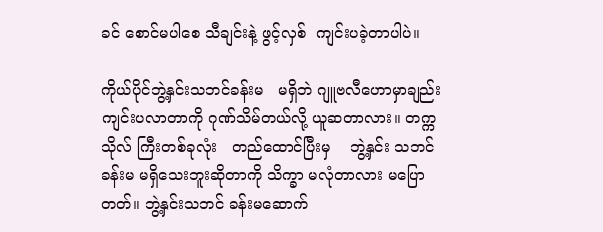ခင် စောင်မပါစေ သီချင်းနဲ့ ဖွင့်လှစ်  ကျင်းပခဲ့တာပါပဲ။

ကိုယ်ပိုင်ဘွဲ့နှင်းသဘင်ခန်းမ   မရှိဘဲ ဂျူဗလီဟောမှာချည်း  ကျင်းပလာတာကို ဂုဏ်သိမ်တယ်လို့ ယူဆတာလား။ တက္ကသိုလ် ကြီးတစ်ခုလုံး   တည်ထောင်ပြီးမှ    ဘွဲ့နှင်း သဘင်ခန်းမ မရှိသေးဘူးဆိုတာကို သိက္ခာ မလုံတာလား မပြောတတ်။ ဘွဲ့နှင်းသဘင် ခန်းမဆောက်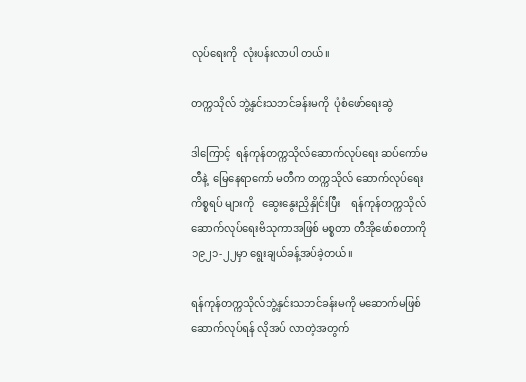လုပ်ရေးကို  လုံးပန်းလာပါ တယ်။

တက္ကသိုလ် ဘွဲ့နှင်းသဘင်ခန်းမကို  ပုံစံဖော်ရေးဆွဲ

ဒါကြောင့်  ရန်ကုန်တက္ကသိုလ်ဆောက်လုပ်ရေး ဆပ်ကော်မတီနဲ့  မြေနေရာကော် မတီက တက္ကသိုလ် ဆောက်လုပ်ရေးကိစ္စရပ် များကို   ဆွေးနွေးညှိနှိုင်းပြီး    ရန်ကုန်တက္ကသိုလ် ဆောက်လုပ်ရေးဗိသုကာအဖြစ် မစ္စတာ တီအိုဖော်စတာကို  ၁၉၂၁-၂၂မှာ ရွေးချယ်ခန့်အပ်ခဲ့တယ်။

ရန်ကုန်တက္ကသိုလ်ဘွဲ့နှင်းသဘင်ခန်းမကို မဆောက်မဖြစ် ဆောက်လုပ်ရန် လိုအပ် လာတဲ့အတွက်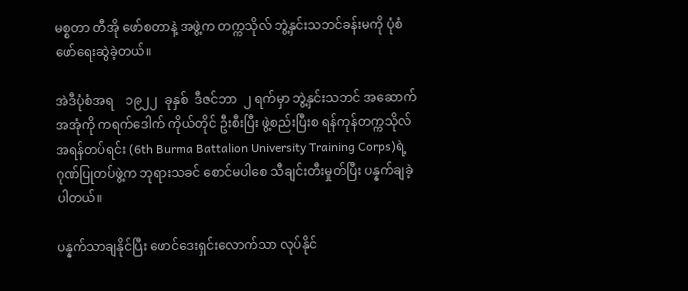မစ္စတာ တီအို ဖော်စတာနဲ့ အဖွဲ့က တက္ကသိုလ် ဘွဲ့နှင်းသဘင်ခန်းမကို ပုံစံဖော်ရေးဆွဲခဲ့တယ်။

အဲဒီပုံစံအရ    ၁၉၂၂  ခုနှစ်  ဒီဇင်ဘာ  ၂ ရက်မှာ ဘွဲ့နှင်းသဘင် အဆောက်အအုံကို ကရက်ဒေါက် ကိုယ်တိုင် ဦးစီးပြီး ဖွဲ့စည်းပြီးစ ရန်ကုန်တက္ကသိုလ်အရန်တပ်ရင်း (6th Burma Battalion University Training Corps)ရဲ့ ဂုဏ်ပြုတပ်ဖွဲ့က ဘုရားသခင် စောင်မပါစေ သီချင်းတီးမှုတ်ပြီး ပန္နက်ချခဲ့ပါတယ်။

ပန္နက်သာချနိုင်ပြီး ဖောင်ဒေးရှင်းလောက်သာ လုပ်နိုင်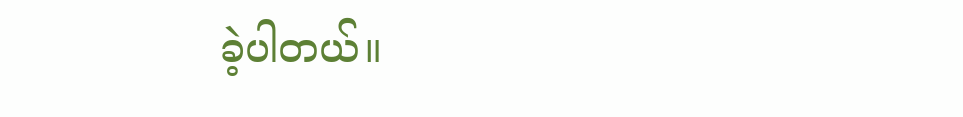ခဲ့ပါတယ်။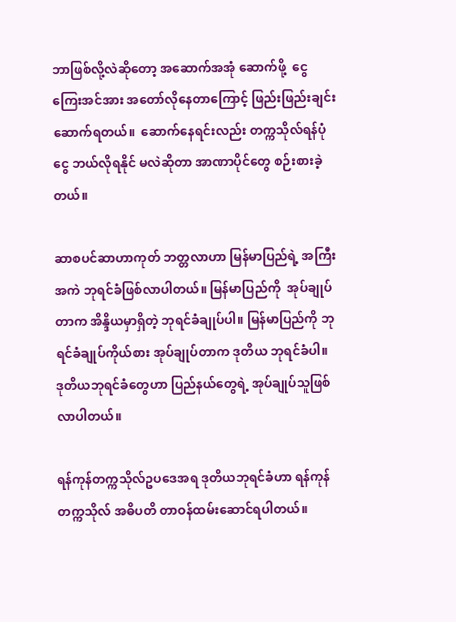ဘာဖြစ်လို့လဲဆိုတော့ အဆောက်အအုံ ဆောက်ဖို့  ငွေကြေးအင်အား အတော်လိုနေတာကြောင့် ဖြည်းဖြည်းချင်း ဆောက်ရတယ်။  ဆောက်နေရင်းလည်း တက္ကသိုလ်ရန်ပုံငွေ ဘယ်လိုရနိုင် မလဲဆိုတာ အာဏာပိုင်တွေ စဉ်းစားခဲ့တယ်။

ဆာစပင်ဆာဟာကုတ် ဘတ္တလာဟာ မြန်မာပြည်ရဲ့ အကြီးအကဲ ဘုရင်ခံဖြစ်လာပါတယ်။ မြန်မာပြည်ကို  အုပ်ချုပ်တာက အိန္ဒိယမှာရှိတဲ့ ဘုရင်ခံချုပ်ပါ။ မြန်မာပြည်ကို ဘုရင်ခံချုပ်ကိုယ်စား အုပ်ချုပ်တာက ဒုတိယ ဘုရင်ခံပါ။  ဒုတိယဘုရင်ခံတွေဟာ ပြည်နယ်တွေရဲ့ အုပ်ချုပ်သူဖြစ်လာပါတယ်။

ရန်ကုန်တက္ကသိုလ်ဥပဒေအရ ဒုတိယဘုရင်ခံဟာ ရန်ကုန်တက္ကသိုလ် အဓိပတိ တာဝန်ထမ်းဆောင်ရပါတယ်။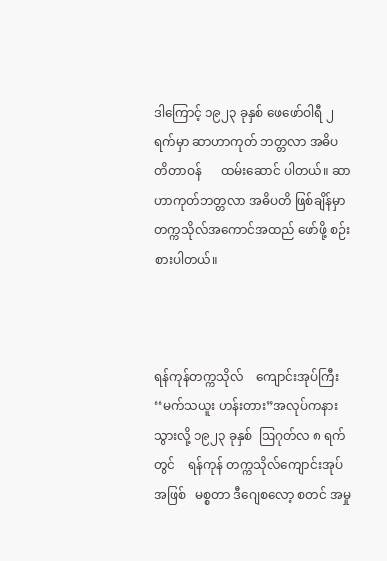ဒါကြောင့် ၁၉၂၃ ခုနှစ် ဖေဖော်ဝါရီ ၂ ရက်မှာ ဆာဟာကုတ် ဘတ္တလာ အဓိပတိတာဝန်      ထမ်းဆောင် ပါတယ်။ ဆာဟာကုတ်ဘတ္တလာ အဓိပတိ ဖြစ်ချိန်မှာ တက္ကသိုလ်အကောင်အထည် ဖော်ဖို့ စဉ်းစားပါတယ်။



ရန်ကုန်တက္ကသိုလ်    ကျောင်းအုပ်ကြီး ‘‘မက်သယူး ဟန်းတား”အလုပ်ကနားသွားလို့ ၁၉၂၃ ခုနှစ်  ဩဂုတ်လ ၈ ရက်တွင်    ရန်ကုန် တက္ကသိုလ်ကျောင်းအုပ်အဖြစ်   မစ္စတာ ဒီဂျေစလော့ စတင် အမှု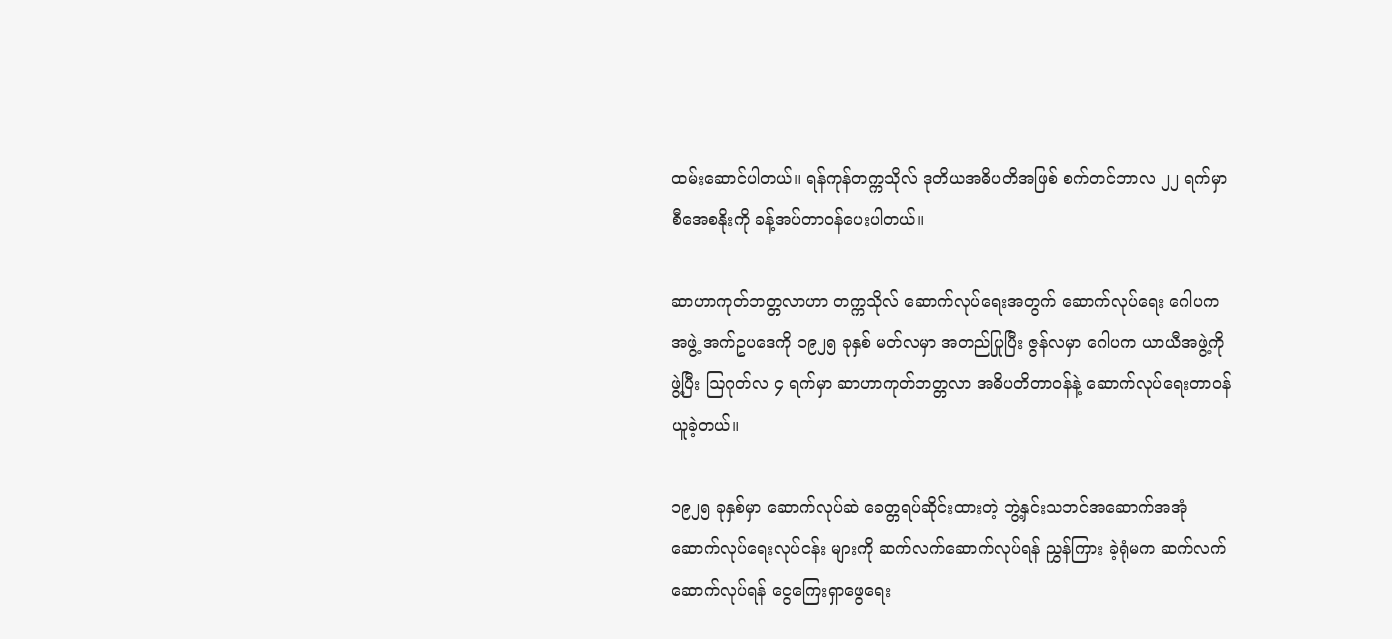ထမ်းဆောင်ပါတယ်။ ရန်ကုန်တက္ကသိုလ် ဒုတိယအဓိပတိအဖြစ် စက်တင်ဘာလ ၂၂ ရက်မှာ စီအေစနိုးကို ခန့်အပ်တာဝန်ပေးပါတယ်။

ဆာဟာကုတ်ဘတ္တလာဟာ တက္ကသိုလ် ဆောက်လုပ်ရေးအတွက် ဆောက်လုပ်ရေး ဂေါပကအဖွဲ့ အက်ဥပဒေကို ၁၉၂၅ ခုနှစ် မတ်လမှာ အတည်ပြုပြီး ဇွန်လမှာ ဂေါပက ယာယီအဖွဲ့ကိုဖွဲ့ပြီး ဩဂုတ်လ ၄ ရက်မှာ ဆာဟာကုတ်ဘတ္တလာ အဓိပတိတာဝန်နဲ့ ဆောက်လုပ်ရေးတာဝန်ယူခဲ့တယ်။

၁၉၂၅ ခုနှစ်မှာ ဆောက်လုပ်ဆဲ ခေတ္တရပ်ဆိုင်းထားတဲ့ ဘွဲ့နှင်းသဘင်အဆောက်အအုံ ဆောက်လုပ်ရေးလုပ်ငန်း များကို ဆက်လက်ဆောက်လုပ်ရန် ညွှန်ကြား ခဲ့ရုံမက ဆက်လက်ဆောက်လုပ်ရန် ငွေကြေးရှာဖွေရေး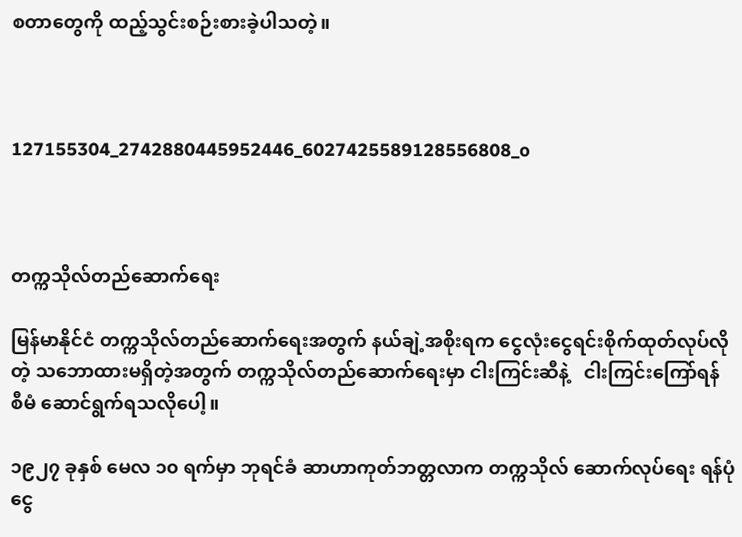စတာတွေကို ထည့်သွင်းစဉ်းစားခဲ့ပါသတဲ့။



127155304_2742880445952446_6027425589128556808_o



တက္ကသိုလ်တည်ဆောက်ရေး

မြန်မာနိုင်ငံ တက္ကသိုလ်တည်ဆောက်ရေးအတွက် နယ်ချဲ့အစိုးရက ငွေလုံးငွေရင်းစိုက်ထုတ်လုပ်လိုတဲ့ သဘောထားမရှိတဲ့အတွက် တက္ကသိုလ်တည်ဆောက်ရေးမှာ ငါးကြင်းဆီနဲ့   ငါးကြင်းကြော်ရန်   စီမံ ဆောင်ရွက်ရသလိုပေါ့။

၁၉၂၇ ခုနှစ် မေလ ၁၀ ရက်မှာ ဘုရင်ခံ ဆာဟာကုတ်ဘတ္တလာက တက္ကသိုလ် ဆောက်လုပ်ရေး ရန်ပုံငွေ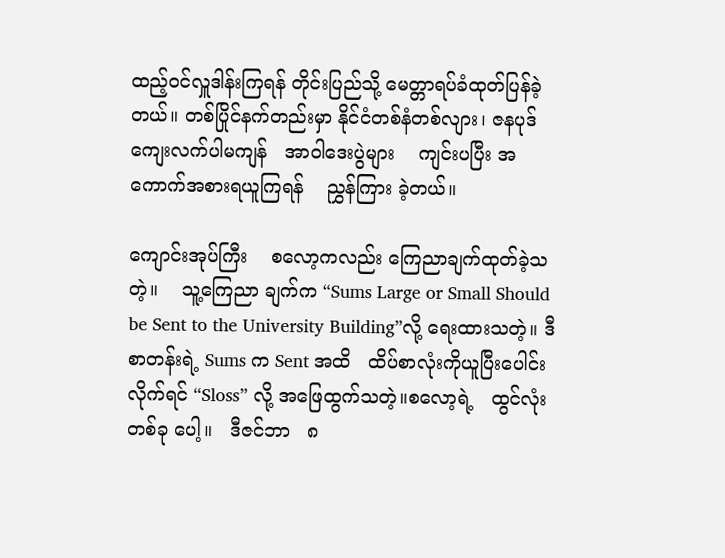ထည့်ဝင်လှူဒါန်းကြရန် တိုင်းပြည်သို့ မေတ္တာရပ်ခံထုတ်ပြန်ခဲ့တယ်။ တစ်ပြိုင်နက်တည်းမှာ နိုင်ငံတစ်နံတစ်လျား၊ ဇနပုဒ် ကျေးလက်ပါမကျန်   အာဝါဒေးပွဲများ    ကျင်းပပြီး အကောက်အစားရယူကြရန်    ညွှန်ကြား ခဲ့တယ်။

ကျောင်းအုပ်ကြီး    စလော့ကလည်း ကြေညာချက်ထုတ်ခဲ့သတဲ့။    သူ့ကြေညာ ချက်က “Sums Large or Small Should be Sent to the University Building”လို့ ရေးထားသတဲ့။ ဒီစာတန်းရဲ့ Sums က Sent အထိ   ထိပ်စာလုံးကိုယူပြီးပေါင်းလိုက်ရင် “Sloss” လို့ အဖြေထွက်သတဲ့။စလော့ရဲ့   ထွင်လုံးတစ်ခု ပေါ့။   ဒီဇင်ဘာ   ၈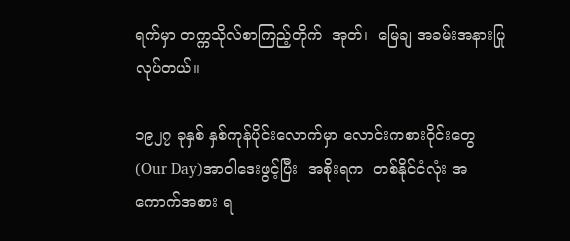ရက်မှာ တက္ကသိုလ်စာကြည့်တိုက်  အုတ်၊  မြေချ အခမ်းအနားပြုလုပ်တယ်။

၁၉၂၇ ခုနှစ် နှစ်ကုန်ပိုင်းလောက်မှာ လောင်းကစားဝိုင်းတွေ(Our Day)အာဝါဒေးဖွင့်ပြီး  အစိုးရက  တစ်နိုင်ငံလုံး အကောက်အစား ရ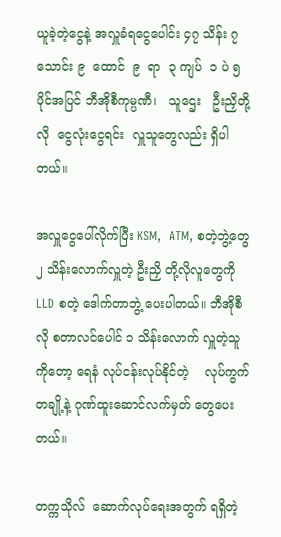ယူခဲ့တဲ့ငွေနဲ့ အလှူခံရငွေပေါင်း ၄၇ သိန်း ၇ သောင်း ၉  ထောင်  ၉  ရာ  ၃ ကျပ်  ၁ ပဲ ၅ ပိုင်အပြင် ဘီအိုစီကုမ္ပဏီ၊   သူဌေး   ဦးညှိတို့လို  ငွေလုံးငွေရင်း  လှူသူတွေလည်း ရှိပါတယ်။

အလှူငွေပေါ်လိုက်ပြီး KSM,  ATM, စတဲ့ဘွဲ့တွေ ၂ သိန်းလောက်လှူတဲ့ ဦးညှိ တို့လိုလူတွေကို LLD စတဲ့ ဒေါက်တာဘွဲ့ ပေးပါတယ်။ ဘီအိုစီလို စတာလင်ပေါင် ၁ သိန်းလောက် လှူတဲ့သူကိုတော့ ရေနံ လုပ်ငန်းလုပ်နိုင်တဲ့    လုပ်ကွက်တချို့နဲ့ ဂုဏ်ထူးဆောင်လက်မှတ် တွေပေးတယ်။

တက္ကသိုလ်  ဆောက်လုပ်ရေးအတွက် ရရှိတဲ့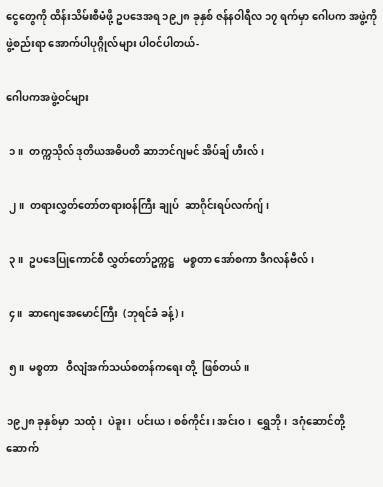ငွေတွေကို ထိန်းသိမ်းစီမံဖို့ ဥပဒေအရ ၁၉၂၈ ခုနှစ် ဇန်နဝါရီလ ၁၇ ရက်မှာ ဂေါပက အဖွဲ့ကို  ဖွဲ့စည်းရာ အောက်ပါပုဂ္ဂိုလ်များ ပါဝင်ပါတယ်-

ဂေါပကအဖွဲ့ဝင်များ

 ၁။  တက္ကသိုလ် ဒုတိယအဓိပတိ ဆာဘင်ဂျမင် အိပ်ချ် ဟီးလ်၊

 ၂။  တရားလွှတ်တော်တရားဝန်ကြီး ချုပ်  ဆာဂိုင်းရပ်လက်ဂျ်၊

 ၃။  ဥပဒေပြုကောင်စီ လွှတ်တော်ဥက္ကဋ္ဌ   မစ္စတာ အော်စကာ ဒီဂလန်ဗီလ်၊

 ၄။  ဆာဂျေအေမောင်ကြီး  (ဘုရင်ခံ ခန့်)၊

 ၅။  မစ္စတာ   ဝီလျံအက်သယ်စတန်ကရေး တို့  ဖြစ်တယ်။

၁၉၂၈ ခုနှစ်မှာ  သထုံ၊  ပဲခူး၊  ပင်းယ၊ စစ်ကိုင်း၊ အင်းဝ၊  ရွှေဘို၊  ဒဂုံဆောင်တို့ ဆောက်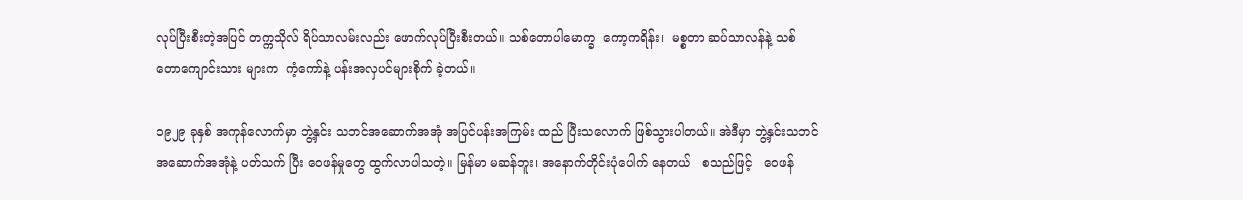လုပ်ပြီးစီးတဲ့အပြင် တက္ကသိုလ် ရိပ်သာလမ်းလည်း ဖောက်လုပ်ပြီးစီးတယ်။ သစ်တောပါမောက္ခ  ကော့ကရိန်း၊  မစ္စတာ ဆပ်သာလန်နဲ့ သစ်တောကျောင်းသား များက  ကံ့ကော်နဲ့ ပန်းအလှပင်များစိုက် ခဲ့တယ်။

၁၉၂၉ ခုနှစ် အကုန်လောက်မှာ ဘွဲ့နှင်း သဘင်အဆောက်အအုံ အပြင်ပန်းအကြမ်း ထည် ပြီးသလောက် ဖြစ်သွားပါတယ်။ အဲဒီမှာ ဘွဲ့နှင်းသဘင် အဆောက်အအုံနဲ့ ပတ်သက် ပြီး ဝေဖန်မှုတွေ ထွက်လာပါသတဲ့။ မြန်မာ မဆန်ဘူး၊ အနောက်တိုင်းပုံပေါက် နေတယ်   စသည်ဖြင့်   ဝေဖန်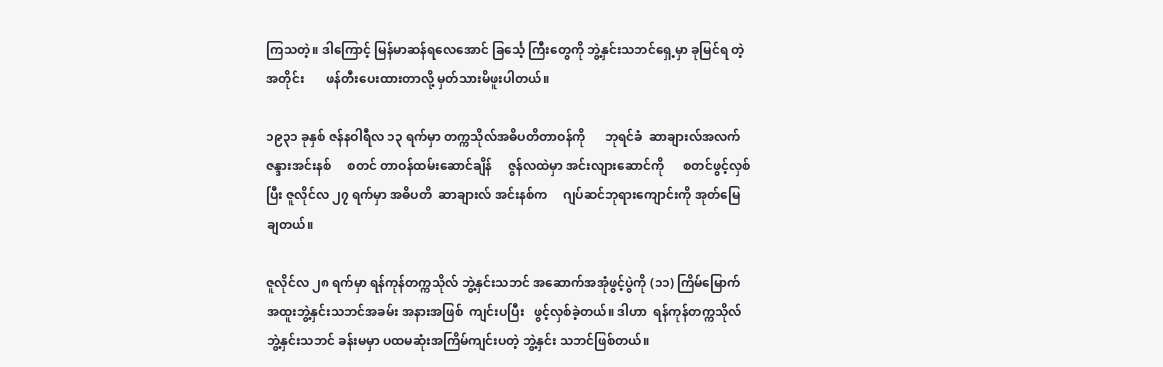ကြသတဲ့။ ဒါကြောင့် မြန်မာဆန်ရလေအောင် ခြင်္သေ့ ကြီးတွေကို ဘွဲ့နှင်းသဘင်ရှေ့မှာ ခုမြင်ရ တဲ့အတိုင်း       ဖန်တီးပေးထားတာလို့ မှတ်သားမိဖူးပါတယ်။

၁၉၃၁ ခုနှစ် ဇန်နဝါရီလ ၁၃ ရက်မှာ တက္ကသိုလ်အဓိပတိတာဝန်ကို      ဘုရင်ခံ  ဆာချားလ်အလက်ဇန္ဒားအင်းနစ်     စတင် တာဝန်ထမ်းဆောင်ချိန်     ဇွန်လထဲမှာ အင်းလျားဆောင်ကို      စတင်ဖွင့်လှစ်ပြီး ဇူလိုင်လ ၂၇ ရက်မှာ အဓိပတိ  ဆာချားလ် အင်းနစ်က     ဂျပ်ဆင်ဘုရားကျောင်းကို အုတ်မြေချတယ်။

ဇူလိုင်လ ၂၈ ရက်မှာ ရန်ကုန်တက္ကသိုလ် ဘွဲ့နှင်းသဘင် အဆောက်အအုံဖွင့်ပွဲကို (၁၁) ကြိမ်မြောက်    အထူးဘွဲ့နှင်းသဘင်အခမ်း အနားအဖြစ်  ကျင်းပပြီး   ဖွင့်လှစ်ခဲ့တယ်။ ဒါဟာ  ရန်ကုန်တက္ကသိုလ်  ဘွဲ့နှင်းသဘင် ခန်းမမှာ ပထမဆုံးအကြိမ်ကျင်းပတဲ့ ဘွဲ့နှင်း သဘင်ဖြစ်တယ်။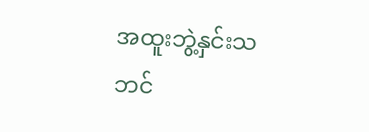အထူးဘွဲ့နှင်းသဘင်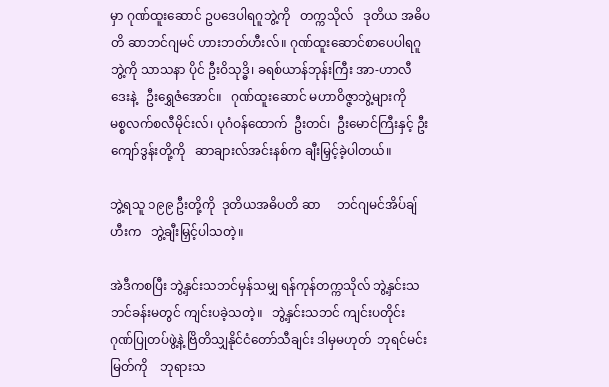မှာ ဂုဏ်ထူးဆောင် ဥပဒေပါရဂူဘွဲ့ကို   တက္ကသိုလ်   ဒုတိယ အဓိပတိ ဆာဘင်ဂျမင် ဟားဘတ်ဟီးလ်။ ဂုဏ်ထူးဆောင်စာပေပါရဂူဘွဲ့ကို သာသနာ ပိုင် ဦးဝိသုဒ္ဓိ၊ ခရစ်ယာန်ဘုန်းကြီး အာ-ဟာလီ ဒေးနဲ့   ဦးရွှေဇံအောင်။   ဂုဏ်ထူးဆောင် မဟာဝိဇ္ဇာဘွဲ့များကို   မစ္စလက်စလီမိုင်းလ်၊ ပုဂံဝန်ထောက်  ဦးတင်၊  ဦးမောင်ကြီးနှင့် ဦးကျော်ဒွန်းတို့ကို   ဆာချားလ်အင်းနစ်က ချီးမြှင့်ခဲ့ပါတယ်။

ဘွဲ့ရသူ ၁၉၉ ဦးတို့ကို  ဒုတိယအဓိပတိ ဆာ     ဘင်ဂျမင်အိပ်ချ်ဟီးက   ဘွဲ့ချီးမြှင့်ပါသတဲ့။

အဲဒီကစပြီး ဘွဲ့နှင်းသဘင်မှန်သမျှ ရန်ကုန်တက္ကသိုလ် ဘွဲ့နှင်းသဘင်ခန်းမတွင် ကျင်းပခဲ့သတဲ့။   ဘွဲ့နှင်းသဘင် ကျင်းပတိုင်း ဂုဏ်ပြုတပ်ဖွဲ့နဲ့ ဗြိတိသျှနိုင်ငံတော်သီချင်း ဒါမှမဟုတ်  ဘုရင်မင်းမြတ်ကို    ဘုရားသ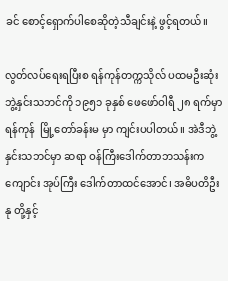ခင် စောင့်ရှောက်ပါစေဆိုတဲ့သီချင်းနဲ့ ဖွင့်ရတယ်။

လွတ်လပ်ရေးရပြီးစ ရန်ကုန်တက္ကသိုလ် ပထမဦးဆုံးဘွဲ့နှင်းသဘင်ကို ၁၉၅၁ ခုနှစ် ဖေဖော်ဝါရီ ၂၈ ရက်မှာ ရန်ကုန်  မြို့တော်ခန်းမ မှာ ကျင်းပပါတယ်။ အဲဒီဘွဲ့နှင်းသဘင်မှာ ဆရာ ဝန်ကြီးဒေါက်တာဘသန်းက ကျောင်း အုပ်ကြီး ဒေါက်တာထင်အောင်၊ အဓိပတိဦးနု တို့နှင့်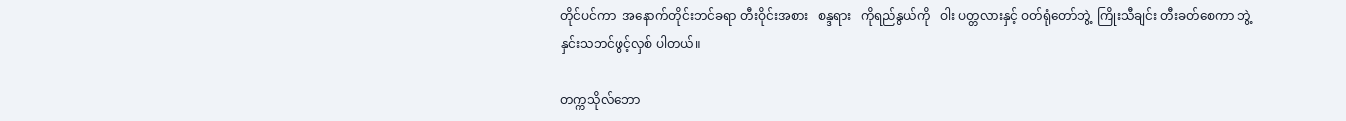တိုင်ပင်ကာ  အနောက်တိုင်းဘင်ခရာ တီးဝိုင်းအစား   စန္ဒရား   ကိုရည်နွယ်ကို   ဝါး ပတ္တလားနှင့် ဝတ်ရုံတော်ဘွဲ့  ကြိုးသီချင်း တီးခတ်စေကာ ဘွဲ့နှင်းသဘင်ဖွင့်လှစ် ပါတယ်။

တက္ကသိုလ်ဘော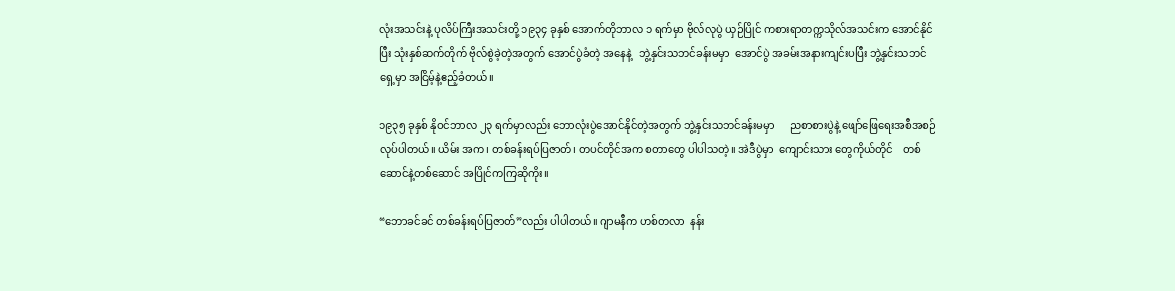လုံးအသင်းနဲ့ ပုလိပ်ကြီးအသင်းတို့ ၁၉၃၄ ခုနှစ် အောက်တိုဘာလ ၁ ရက်မှာ ဗိုလ်လုပွဲ ယှဉ်ပြိုင် ကစားရာတက္ကသိုလ်အသင်းက အောင်နိုင်ပြီး သုံးနှစ်ဆက်တိုက် ဗိုလ်စွဲခဲ့တဲ့အတွက် အောင်ပွဲခံတဲ့ အနေနဲ့   ဘွဲ့နှင်းသဘင်ခန်းမမှာ  အောင်ပွဲ အခမ်းအနားကျင်းပပြီး ဘွဲ့နှင်းသဘင်ရှေ့မှာ အငြိမ့်နဲ့ဧည့်ခံတယ်။

၁၉၃၅ ခုနှစ် နိုဝင်ဘာလ ၂၃ ရက်မှာလည်း ဘောလုံးပွဲအောင်နိုင်တဲ့အတွက် ဘွဲ့နှင်းသဘင်ခန်းမမှာ      ညစာစားပွဲနဲ့ ဖျော်ဖြေရေးအစီအစဉ်လုပ်ပါတယ်။ ယိမ်း အက၊ တစ်ခန်းရပ်ပြဇာတ်၊ တပင်တိုင်အက စတာတွေ ပါပါသတဲ့။ အဲဒီပွဲမှာ  ကျောင်းသား တွေကိုယ်တိုင်    တစ်ဆောင်နဲ့တစ်ဆောင် အပြိုင်ကကြဆိုကိုး။

“ဘောခင်ခင် တစ်ခန်းရပ်ပြဇာတ်”လည်း ပါပါတယ်။ ဂျာမနီက ဟစ်တလာ  နန်း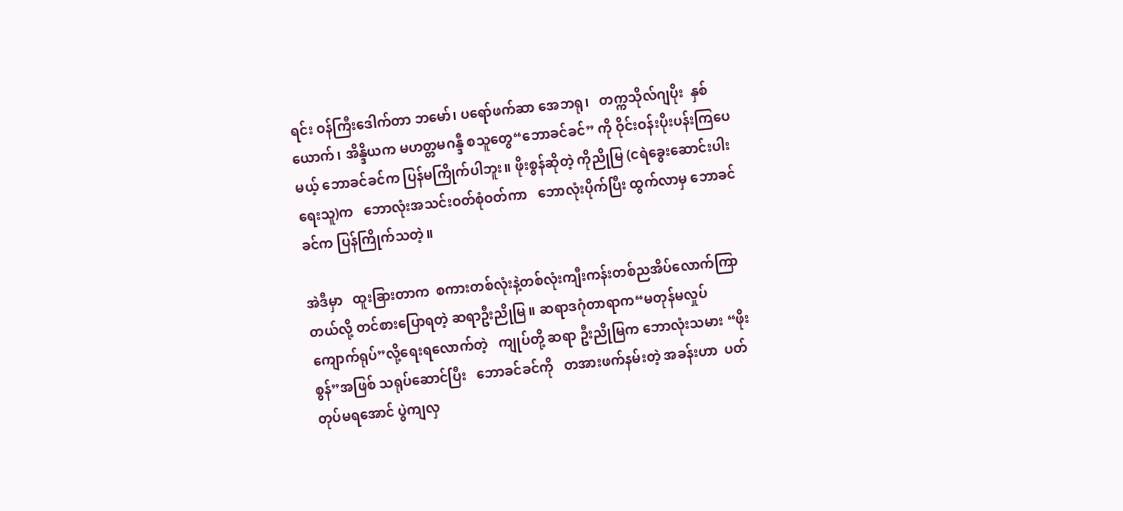ရင်း ဝန်ကြီးဒေါက်တာ ဘမော်၊ ပရော်ဖက်ဆာ အေဘရု၊   တက္ကသိုလ်ဂျပိုး  နှစ်ယောက်၊ အိန္ဒိယက မဟတ္တမဂန္ဒီ စသူတွေ“ဘောခင်ခင်” ကို ဝိုင်းဝန်းပိုးပန်းကြပေမယ့် ဘောခင်ခင်က ပြန်မကြိုက်ပါဘူး။ ဖိုးစွန်ဆိုတဲ့ ကိုညိုမြ (ငရဲခွေးဆောင်းပါးရေးသူ)က   ဘောလုံးအသင်းဝတ်စုံဝတ်ကာ   ဘောလုံးပိုက်ပြီး ထွက်လာမှ ဘောခင်ခင်က ပြန်ကြိုက်သတဲ့။

အဲဒီမှာ   ထူးခြားတာက  စကားတစ်လုံးနဲ့တစ်လုံးကျီးကန်းတစ်ညအိပ်လောက်ကြာတယ်လို့ တင်စားပြောရတဲ့ ဆရာဦးညိုမြ။ ဆရာဒဂုံတာရာက“မတုန်မလှုပ် ကျောက်ရုပ်”လို့ရေးရလောက်တဲ့   ကျုပ်တို့ ဆရာ ဦးညိုမြက ဘောလုံးသမား “ဖိုးစွန်”အဖြစ် သရုပ်ဆောင်ပြီး   ဘောခင်ခင်ကို   တအားဖက်နမ်းတဲ့ အခန်းဟာ  ပတ်တုပ်မရအောင် ပွဲကျလှ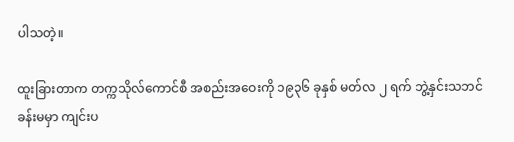ပါသတဲ့။

ထူးခြားတာက တက္ကသိုလ်ကောင်စီ အစည်းအဝေးကို ၁၉၃၆ ခုနှစ် မတ်လ ၂ ရက် ဘွဲ့နှင်းသဘင်ခန်းမမှာ ကျင်းပ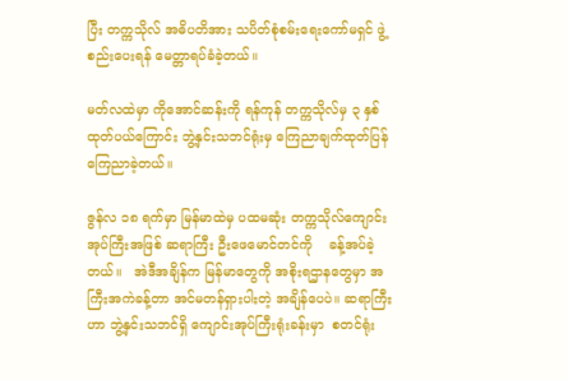ပြီး တက္ကသိုလ် အဓိပတိအား သပိတ်စုံစမ်းရေးကော်မရှင် ဖွဲ့စည်းပေးရန် မေတ္တာရပ်ခံခဲ့တယ်။

မတ်လထဲမှာ ကိုအောင်ဆန်းကို ရန်ကုန် တက္ကသိုလ်မှ ၃ နှစ် ထုတ်ပယ်ကြောင်း ဘွဲ့နှင်းသဘင်ရုံးမှ ကြေညာချက်ထုတ်ပြန် ကြေညာခဲ့တယ်။

ဇွန်လ ၁၈ ရက်မှာ မြန်မာထဲမှ ပထမဆုံး တက္ကသိုလ်ကျောင်းအုပ်ကြီးအဖြစ် ဆရာကြီး ဦးဖေမောင်တင်ကို    ခန့်အပ်ခဲ့တယ်။   အဲဒီအချိန်က မြန်မာတွေကို အစိုးရဌာနတွေမှာ အကြီးအကဲခန့်တာ အင်မတန်ရှားပါးတဲ့ အချိန်ပေပဲ။ ဆရာကြီးဟာ ဘွဲ့နှင်းသဘင်ရှိ ကျောင်းအုပ်ကြီးရုံးခန်းမှာ  စတင်ရုံး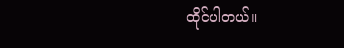ထိုင်ပါတယ်။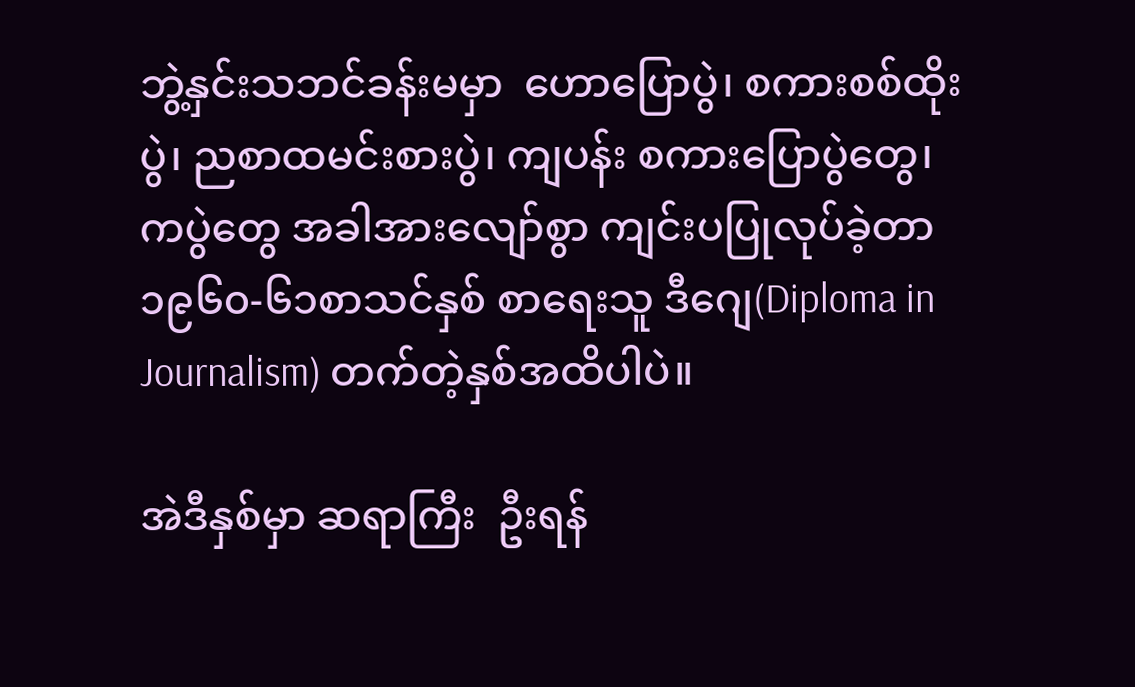ဘွဲ့နှင်းသဘင်ခန်းမမှာ  ဟောပြောပွဲ၊ စကားစစ်ထိုးပွဲ၊ ညစာထမင်းစားပွဲ၊ ကျပန်း စကားပြောပွဲတွေ၊ ကပွဲတွေ အခါအားလျော်စွာ ကျင်းပပြုလုပ်ခဲ့တာ ၁၉၆၀-၆၁စာသင်နှစ် စာရေးသူ ဒီဂျေ(Diploma in Journalism) တက်တဲ့နှစ်အထိပါပဲ။

အဲဒီနှစ်မှာ ဆရာကြီး  ဦးရန်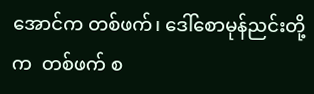အောင်က တစ်ဖက်၊ ဒေါ်စောမုန်ညင်းတို့က  တစ်ဖက် စ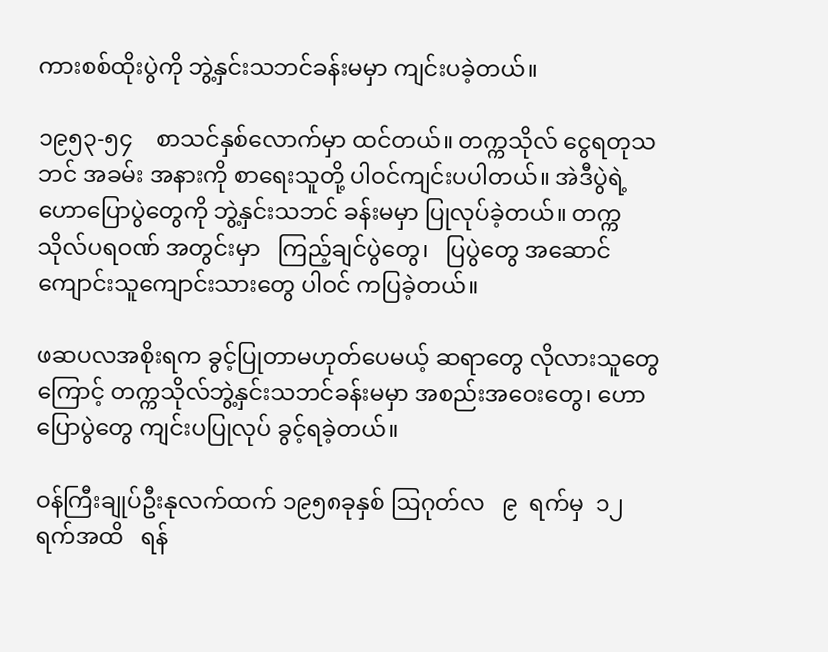ကားစစ်ထိုးပွဲကို ဘွဲ့နှင်းသဘင်ခန်းမမှာ ကျင်းပခဲ့တယ်။

၁၉၅၃-၅၄    စာသင်နှစ်လောက်မှာ ထင်တယ်။ တက္ကသိုလ် ငွေရတုသဘင် အခမ်း အနားကို စာရေးသူတို့ ပါဝင်ကျင်းပပါတယ်။ အဲဒီပွဲရဲ့ဟောပြောပွဲတွေကို ဘွဲ့နှင်းသဘင် ခန်းမမှာ ပြုလုပ်ခဲ့တယ်။ တက္ကသိုလ်ပရဝဏ် အတွင်းမှာ   ကြည့်ချင်ပွဲတွေ၊   ပြပွဲတွေ အဆောင်ကျောင်းသူကျောင်းသားတွေ ပါဝင် ကပြခဲ့တယ်။

ဖဆပလအစိုးရက ခွင့်ပြုတာမဟုတ်ပေမယ့် ဆရာတွေ လိုလားသူတွေကြောင့် တက္ကသိုလ်ဘွဲ့နှင်းသဘင်ခန်းမမှာ အစည်းအဝေးတွေ၊ ဟောပြောပွဲတွေ ကျင်းပပြုလုပ် ခွင့်ရခဲ့တယ်။

ဝန်ကြီးချုပ်ဦးနုလက်ထက် ၁၉၅၈ခုနှစ် ဩဂုတ်လ   ၉  ရက်မှ  ၁၂  ရက်အထိ   ရန်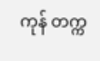ကုန် တက္က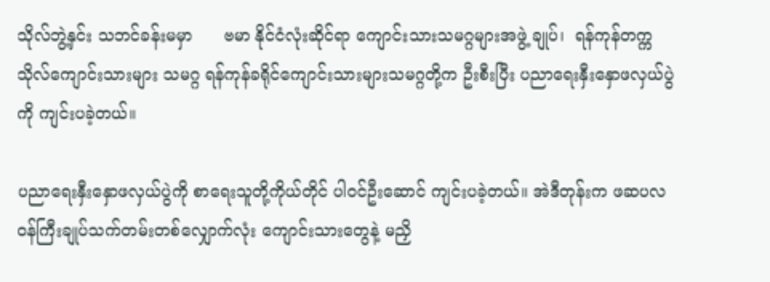သိုလ်ဘွဲ့နှင်း သဘင်ခန်းမမှာ      ဗမာ နိုင်ငံလုံးဆိုင်ရာ ကျောင်းသားသမဂ္ဂများအဖွဲ့ ချုပ်၊  ရန်ကုန်တက္ကသိုလ်ကျောင်းသားများ သမဂ္ဂ ရန်ကုန်ခရိုင်ကျောင်းသားများသမဂ္ဂတို့က ဦးစီးပြီး ပညာရေးနှီးနှောဖလှယ်ပွဲကို ကျင်းပခဲ့တယ်။

ပညာရေးနှီးနှောဖလှယ်ပွဲကို စာရေးသူတို့ကိုယ်တိုင် ပါဝင်ဦးဆောင် ကျင်းပခဲ့တယ်။ အဲဒီတုန်းက ဖဆပလ ဝန်ကြီးချုပ်သက်တမ်းတစ်လျှောက်လုံး ကျောင်းသားတွေနဲ့ မညှိ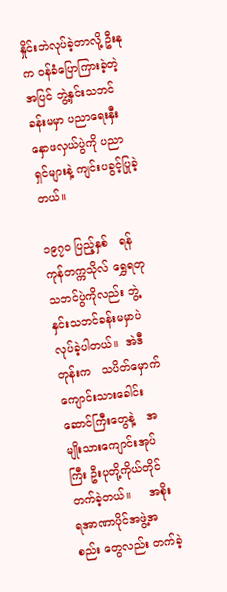နှိုင်းဘဲလုပ်ခဲ့တာလို့ ဦးနုက ဝန်ခံပြောကြားခဲ့တဲ့ အပြင် ဘွဲ့နှင်းသဘင်ခန်းမမှာ ပညာရေးနှီးနှောဖလှယ်ပွဲကို ပညာရှင်များနဲ့ ကျင်းပခွင့်ပြုခဲ့တယ်။

၁၉၇၀ ပြည့်နှစ်   ရန်ကုန်တက္ကသိုလ် ရွှေရတုသဘင်ပွဲကိုလည်း ဘွဲ့နှင်းသဘင်ခန်းမမှာပဲ လုပ်ခဲ့ပါတယ်။  အဲဒီတုန်းက   သပိတ်မှောက် ကျောင်းသားခေါင်းဆောင်ကြီးတွေနဲ့   အမျိုးသားကျောင်းအုပ်ကြီး ဦးပုတို့ကိုယ်တိုင် တက်ခဲ့တယ်။     အစိုးရအာဏာပိုင်အဖွဲ့အစည်း တွေလည်း တက်ခဲ့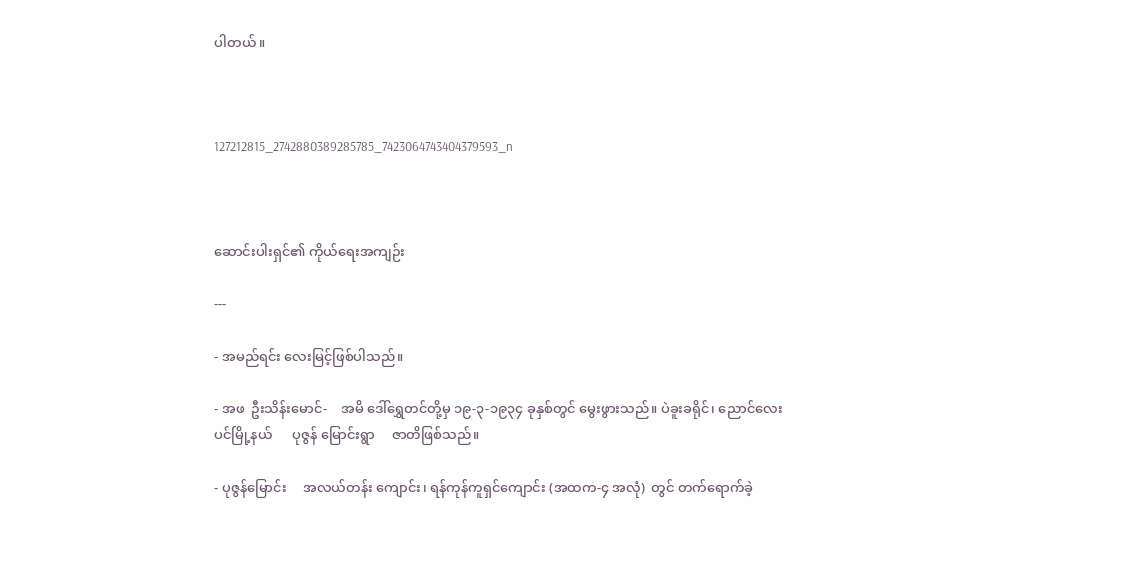ပါတယ်။



127212815_2742880389285785_7423064743404379593_n



ဆောင်းပါးရှင်၏ ကိုယ်ရေးအကျဉ်း

---

- အမည်ရင်း လေးမြင့်ဖြစ်ပါသည်။

- အဖ  ဦးသိန်းမောင်-    အမိ ဒေါ်ရွှေတင်တို့မှ ၁၉-၃-၁၉၃၄ ခုနှစ်တွင် မွေးဖွားသည်။ ပဲခူးခရိုင်၊ ညောင်လေးပင်မြို့နယ်      ပုဇွန် မြောင်းရွာ     ဇာတိဖြစ်သည်။

- ပုဇွန်မြောင်း     အလယ်တန်း ကျောင်း၊ ရန်ကုန်ကူရှင်ကျောင်း (အထက-၄ အလုံ)  တွင် တက်ရောက်ခဲ့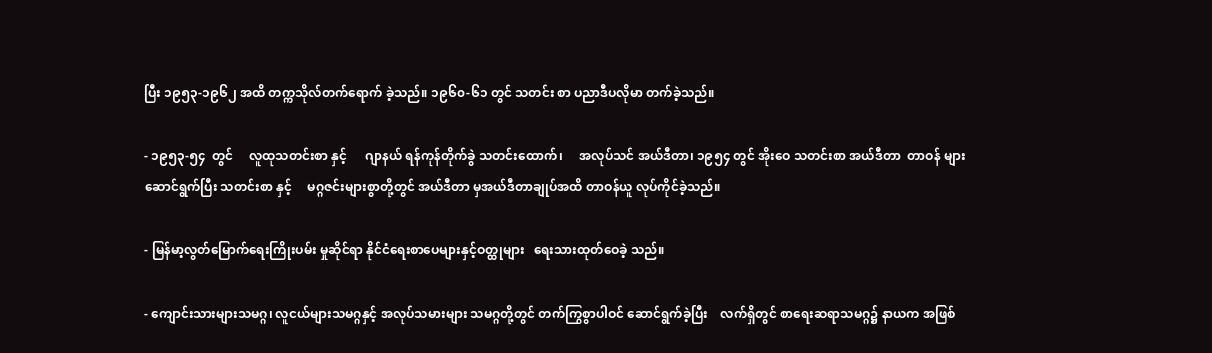ပြီး ၁၉၅၃-၁၉၆၂ အထိ တက္ကသိုလ်တက်ရောက် ခဲ့သည်။ ၁၉၆၀-၆၁ တွင် သတင်း စာ ပညာဒီပလိုမာ တက်ခဲ့သည်။

- ၁၉၅၃-၅၄  တွင်     လူထုသတင်းစာ နှင့်      ဂျာနယ် ရန်ကုန်တိုက်ခွဲ သတင်းထောက်၊     အလုပ်သင် အယ်ဒီတာ၊ ၁၉၅၄ တွင် အိုးဝေ သတင်းစာ အယ်ဒီတာ  တာဝန် များ    ဆောင်ရွက်ပြီး သတင်းစာ နှင့်     မဂ္ဂဇင်းများစွာတို့တွင် အယ်ဒီတာ မှအယ်ဒီတာချုပ်အထိ တာဝန်ယူ လုပ်ကိုင်ခဲ့သည်။

- မြန်မာ့လွတ်မြောက်ရေးကြိုးပမ်း မှုဆိုင်ရာ နိုင်ငံရေးစာပေများနှင့်ဝတ္ထုများ   ရေးသားထုတ်ဝေခဲ့ သည်။

- ကျောင်းသားများသမဂ္ဂ၊ လူငယ်များသမဂ္ဂနှင့် အလုပ်သမားများ သမဂ္ဂတို့တွင် တက်ကြွစွာပါဝင် ဆောင်ရွက်ခဲ့ပြီး    လက်ရှိတွင် စာရေးဆရာသမဂ္ဂ၌ နာယက အဖြစ်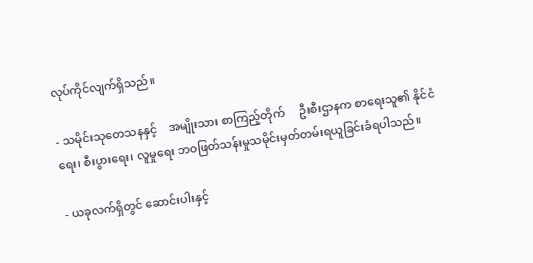လုပ်ကိုင်လျက်ရှိသည်။

- သမိုင်းသုတေသနနှင့်    အမျိုးသား စာကြည့်တိုက်     ဦးစီးဌာနက စာရေးသူ၏ နိုင်ငံရေး၊ စီးပွားရေး၊ လူမှုရေး ဘဝဖြတ်သန်းမှုသမိုင်းမှတ်တမ်းရယူခြင်းခံရပါသည်။

- ယခုလက်ရှိတွင် ဆောင်းပါးနှင့်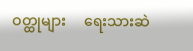ဝတ္ထုများ     ရေးသားဆဲ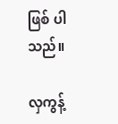ဖြစ် ပါသည်။

လှကွန့်